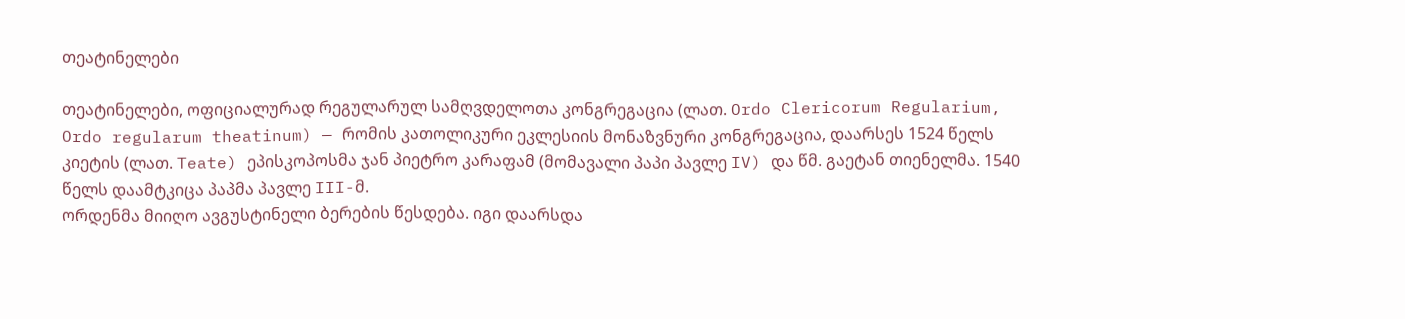თეატინელები

თეატინელები, ოფიციალურად რეგულარულ სამღვდელოთა კონგრეგაცია (ლათ. Ordo Clericorum Regularium, Ordo regularum theatinum) — რომის კათოლიკური ეკლესიის მონაზვნური კონგრეგაცია, დაარსეს 1524 წელს კიეტის (ლათ. Teate) ეპისკოპოსმა ჯან პიეტრო კარაფამ (მომავალი პაპი პავლე IV) და წმ. გაეტან თიენელმა. 1540 წელს დაამტკიცა პაპმა პავლე III-მ.
ორდენმა მიიღო ავგუსტინელი ბერების წესდება. იგი დაარსდა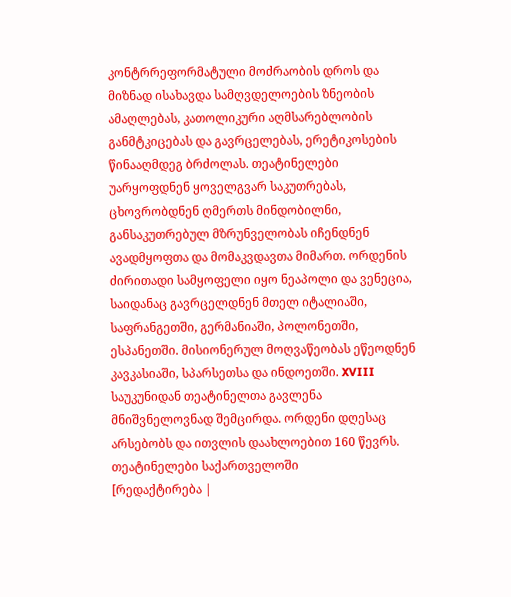კონტრრეფორმატული მოძრაობის დროს და მიზნად ისახავდა სამღვდელოების ზნეობის ამაღლებას, კათოლიკური აღმსარებლობის განმტკიცებას და გავრცელებას, ერეტიკოსების წინააღმდეგ ბრძოლას. თეატინელები უარყოფდნენ ყოველგვარ საკუთრებას, ცხოვრობდნენ ღმერთს მინდობილნი, განსაკუთრებულ მზრუნველობას იჩენდნენ ავადმყოფთა და მომაკვდავთა მიმართ. ორდენის ძირითადი სამყოფელი იყო ნეაპოლი და ვენეცია, საიდანაც გავრცელდნენ მთელ იტალიაში, საფრანგეთში, გერმანიაში, პოლონეთში, ესპანეთში. მისიონერულ მოღვაწეობას ეწეოდნენ კავკასიაში, სპარსეთსა და ინდოეთში. XVIII საუკუნიდან თეატინელთა გავლენა მნიშვნელოვნად შემცირდა. ორდენი დღესაც არსებობს და ითვლის დაახლოებით 160 წევრს.
თეატინელები საქართველოში
[რედაქტირება |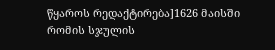წყაროს რედაქტირება]1626 მაისში რომის სჯულის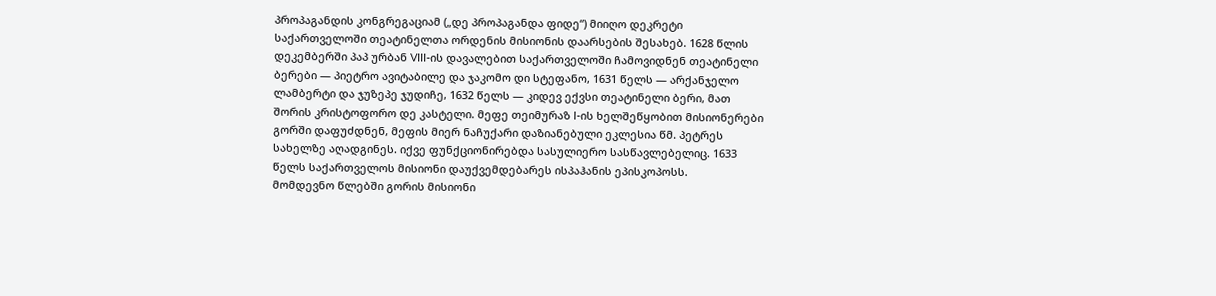პროპაგანდის კონგრეგაციამ („დე პროპაგანდა ფიდე“) მიიღო დეკრეტი საქართველოში თეატინელთა ორდენის მისიონის დაარსების შესახებ. 1628 წლის დეკემბერში პაპ ურბან VIII-ის დავალებით საქართველოში ჩამოვიდნენ თეატინელი ბერები — პიეტრო ავიტაბილე და ჯაკომო დი სტეფანო, 1631 წელს — არქანჯელო ლამბერტი და ჯუზეპე ჯუდიჩე, 1632 წელს — კიდევ ექვსი თეატინელი ბერი, მათ შორის კრისტოფორო დე კასტელი. მეფე თეიმურაზ I-ის ხელშეწყობით მისიონერები გორში დაფუძდნენ, მეფის მიერ ნაჩუქარი დაზიანებული ეკლესია წმ. პეტრეს სახელზე აღადგინეს. იქვე ფუნქციონირებდა სასულიერო სასწავლებელიც. 1633 წელს საქართველოს მისიონი დაუქვემდებარეს ისპაჰანის ეპისკოპოსს.
მომდევნო წლებში გორის მისიონი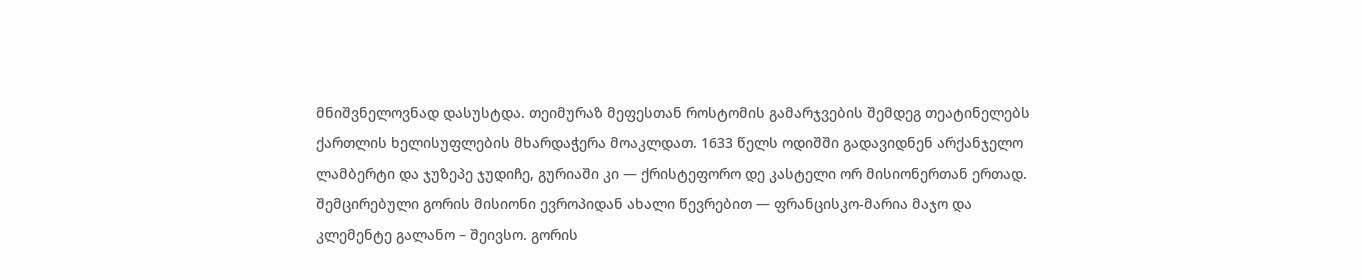მნიშვნელოვნად დასუსტდა. თეიმურაზ მეფესთან როსტომის გამარჯვების შემდეგ თეატინელებს ქართლის ხელისუფლების მხარდაჭერა მოაკლდათ. 1633 წელს ოდიშში გადავიდნენ არქანჯელო ლამბერტი და ჯუზეპე ჯუდიჩე, გურიაში კი — ქრისტეფორო დე კასტელი ორ მისიონერთან ერთად. შემცირებული გორის მისიონი ევროპიდან ახალი წევრებით — ფრანცისკო-მარია მაჯო და კლემენტე გალანო – შეივსო. გორის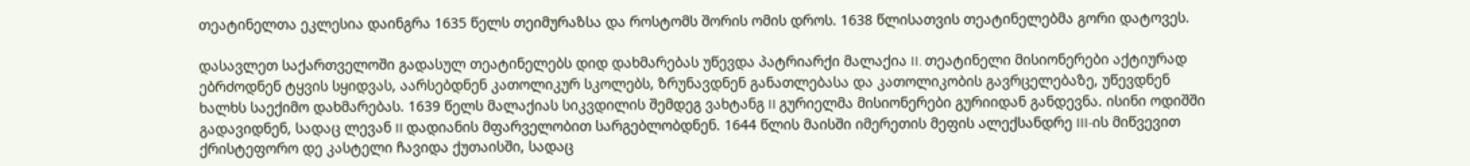თეატინელთა ეკლესია დაინგრა 1635 წელს თეიმურაზსა და როსტომს შორის ომის დროს. 1638 წლისათვის თეატინელებმა გორი დატოვეს.

დასავლეთ საქართველოში გადასულ თეატინელებს დიდ დახმარებას უწევდა პატრიარქი მალაქია II. თეატინელი მისიონერები აქტიურად ებრძოდნენ ტყვის სყიდვას, აარსებდნენ კათოლიკურ სკოლებს, ზრუნავდნენ განათლებასა და კათოლიკობის გავრცელებაზე, უწევდნენ ხალხს საექიმო დახმარებას. 1639 წელს მალაქიას სიკვდილის შემდეგ ვახტანგ II გურიელმა მისიონერები გურიიდან განდევნა. ისინი ოდიშში გადავიდნენ, სადაც ლევან II დადიანის მფარველობით სარგებლობდნენ. 1644 წლის მაისში იმერეთის მეფის ალექსანდრე III-ის მიწვევით ქრისტეფორო დე კასტელი ჩავიდა ქუთაისში, სადაც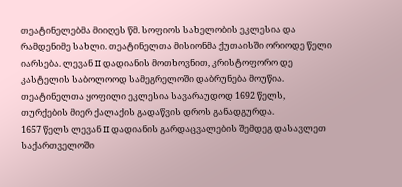თეატინელებმა მიიღეს წმ. სოფიოს სახელობის ეკლესია და რამდენიმე სახლი. თეატინელთა მისიონმა ქუთაისში ორიოდე წელი იარსება. ლევან II დადიანის მოთხოვნით, კრისტოფორო დე კასტელის საბოლოოდ სამეგრელოში დაბრუნება მოუწია. თეატინელთა ყოფილი ეკლესია სავარაუდოდ 1692 წელს, თურქების მიერ ქალაქის გადაწვის დროს განადგურდა.
1657 წელს ლევან II დადიანის გარდაცვალების შემდეგ დასავლეთ საქართველოში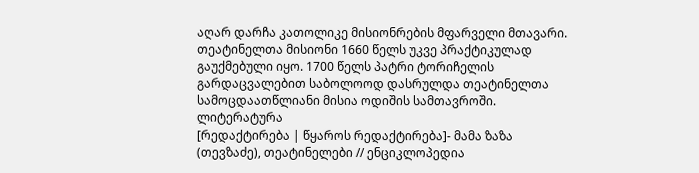აღარ დარჩა კათოლიკე მისიონრების მფარველი მთავარი. თეატინელთა მისიონი 1660 წელს უკვე პრაქტიკულად გაუქმებული იყო. 1700 წელს პატრი ტორიჩელის გარდაცვალებით საბოლოოდ დასრულდა თეატინელთა სამოცდაათწლიანი მისია ოდიშის სამთავროში.
ლიტერატურა
[რედაქტირება | წყაროს რედაქტირება]- მამა ზაზა (თევზაძე), თეატინელები // ენციკლოპედია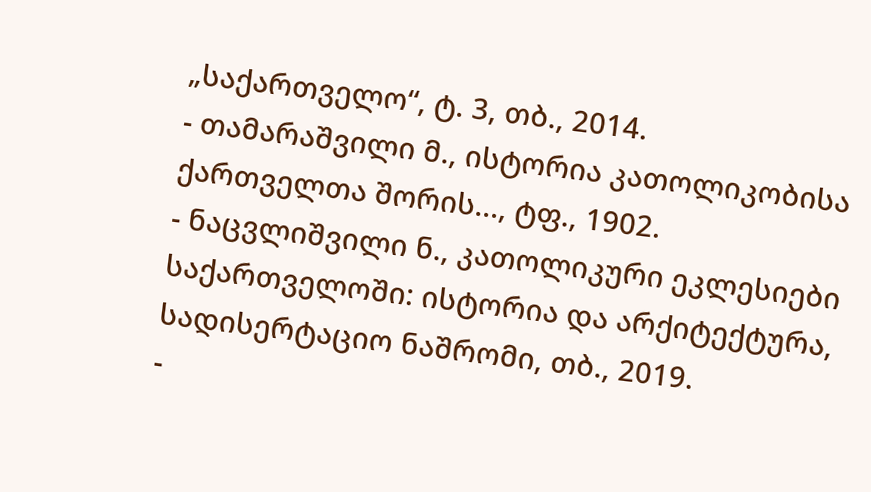„საქართველო“, ტ. 3, თბ., 2014.
- თამარაშვილი მ., ისტორია კათოლიკობისა ქართველთა შორის..., ტფ., 1902.
- ნაცვლიშვილი ნ., კათოლიკური ეკლესიები საქართველოში: ისტორია და არქიტექტურა, სადისერტაციო ნაშრომი, თბ., 2019.
-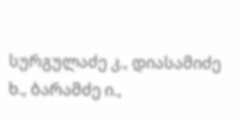სურგულაძე კ., დიასამიძე ხ., ბარამძე ი.,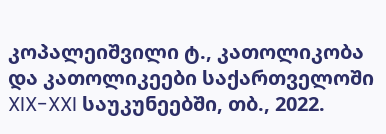კოპალეიშვილი ტ., კათოლიკობა და კათოლიკეები საქართველოში XIX-XXI საუკუნეებში, თბ., 2022.